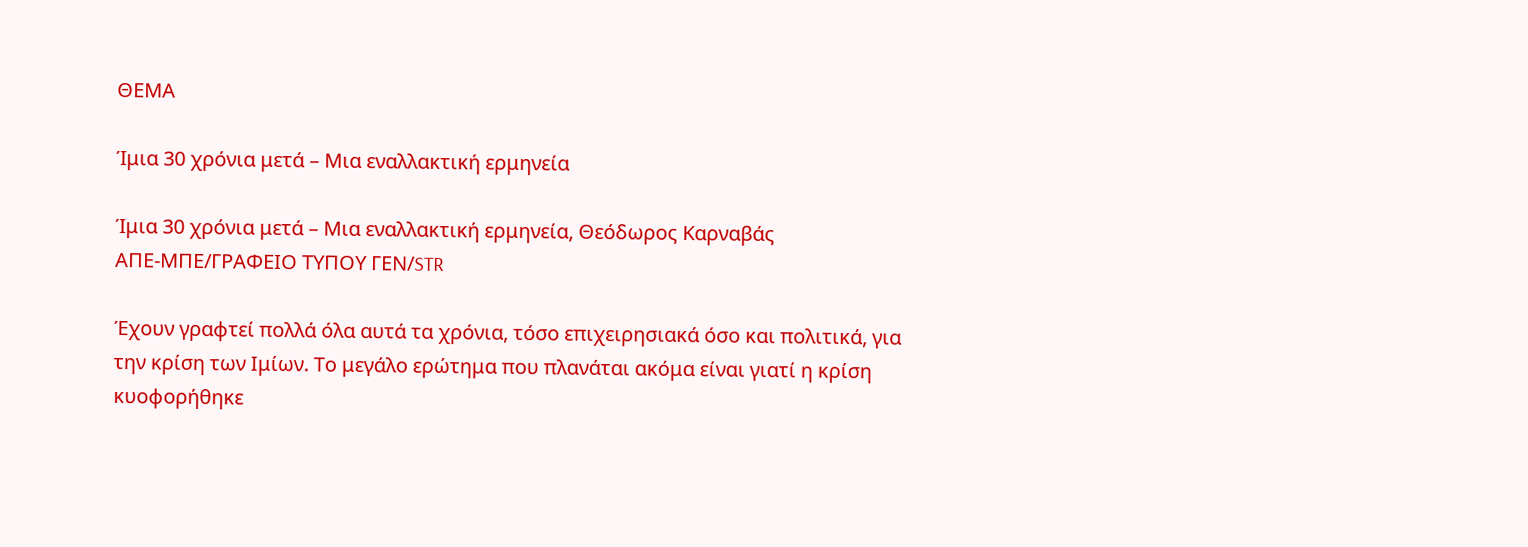ΘΕΜΑ

Ίμια 30 χρόνια μετά – Μια εναλλακτική ερμηνεία

Ίμια 30 χρόνια μετά – Μια εναλλακτική ερμηνεία, Θεόδωρος Καρναβάς
ΑΠΕ-ΜΠΕ/ΓΡΑΦΕΙΟ ΤΥΠΟΥ ΓΕΝ/STR

Έχουν γραφτεί πολλά όλα αυτά τα χρόνια, τόσο επιχειρησιακά όσο και πολιτικά, για την κρίση των Ιμίων. Το μεγάλο ερώτημα που πλανάται ακόμα είναι γιατί η κρίση κυοφορήθηκε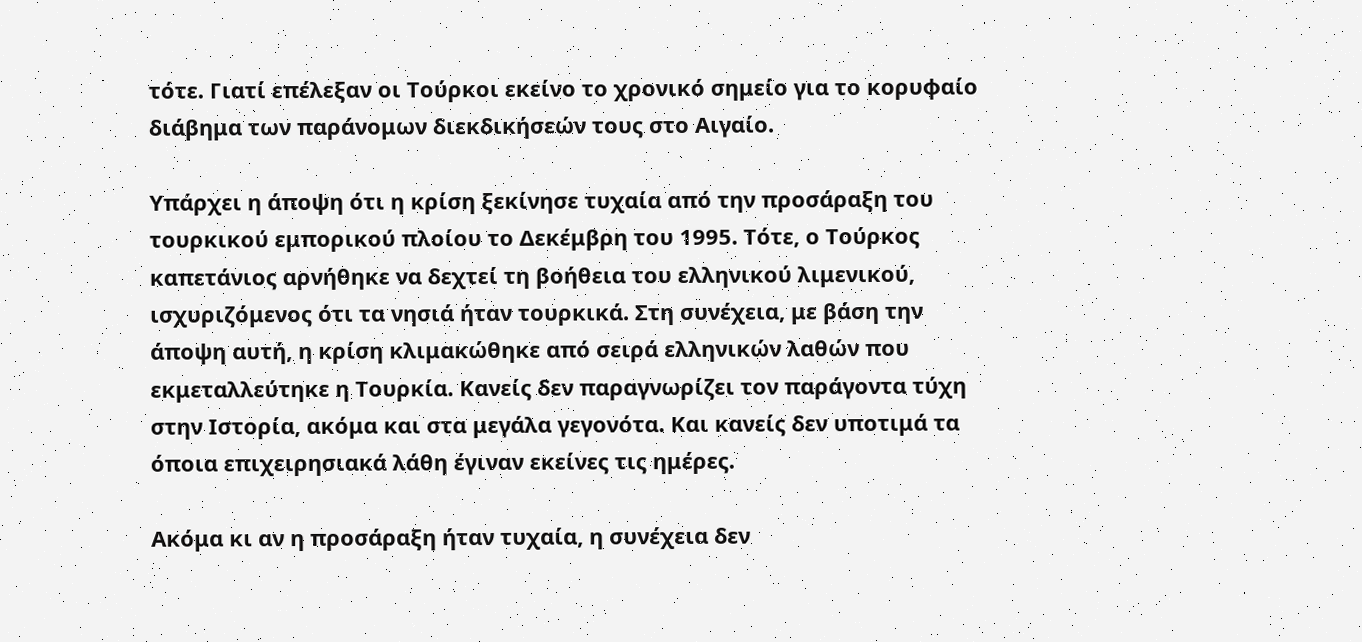τότε. Γιατί επέλεξαν οι Τούρκοι εκείνο το χρονικό σημείο για το κορυφαίο διάβημα των παράνομων διεκδικήσεών τους στο Αιγαίο.

Υπάρχει η άποψη ότι η κρίση ξεκίνησε τυχαία από την προσάραξη του τουρκικού εμπορικού πλοίου το Δεκέμβρη του 1995. Τότε, ο Τούρκος καπετάνιος αρνήθηκε να δεχτεί τη βοήθεια του ελληνικού λιμενικού, ισχυριζόμενος ότι τα νησιά ήταν τουρκικά. Στη συνέχεια, με βάση την άποψη αυτή, η κρίση κλιμακώθηκε από σειρά ελληνικών λαθών που εκμεταλλεύτηκε η Τουρκία. Κανείς δεν παραγνωρίζει τον παράγοντα τύχη στην Ιστορία, ακόμα και στα μεγάλα γεγονότα. Και κανείς δεν υποτιμά τα όποια επιχειρησιακά λάθη έγιναν εκείνες τις ημέρες.

Ακόμα κι αν η προσάραξη ήταν τυχαία, η συνέχεια δεν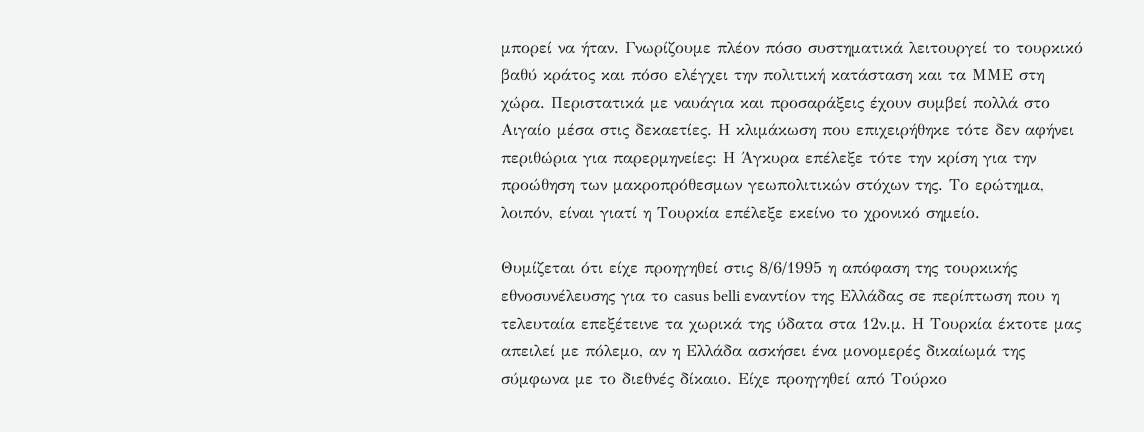μπορεί να ήταν. Γνωρίζουμε πλέον πόσο συστηματικά λειτουργεί το τουρκικό βαθύ κράτος και πόσο ελέγχει την πολιτική κατάσταση και τα ΜΜΕ στη χώρα. Περιστατικά με ναυάγια και προσαράξεις έχουν συμβεί πολλά στο Αιγαίο μέσα στις δεκαετίες. Η κλιμάκωση που επιχειρήθηκε τότε δεν αφήνει περιθώρια για παρερμηνείες: Η Άγκυρα επέλεξε τότε την κρίση για την προώθηση των μακροπρόθεσμων γεωπολιτικών στόχων της. Το ερώτημα, λοιπόν, είναι γιατί η Τουρκία επέλεξε εκείνο το χρονικό σημείο.

Θυμίζεται ότι είχε προηγηθεί στις 8/6/1995 η απόφαση της τουρκικής εθνοσυνέλευσης για το casus belli εναντίον της Ελλάδας σε περίπτωση που η τελευταία επεξέτεινε τα χωρικά της ύδατα στα 12ν.μ. Η Τουρκία έκτοτε μας απειλεί με πόλεμο, αν η Ελλάδα ασκήσει ένα μονομερές δικαίωμά της σύμφωνα με το διεθνές δίκαιο. Είχε προηγηθεί από Τούρκο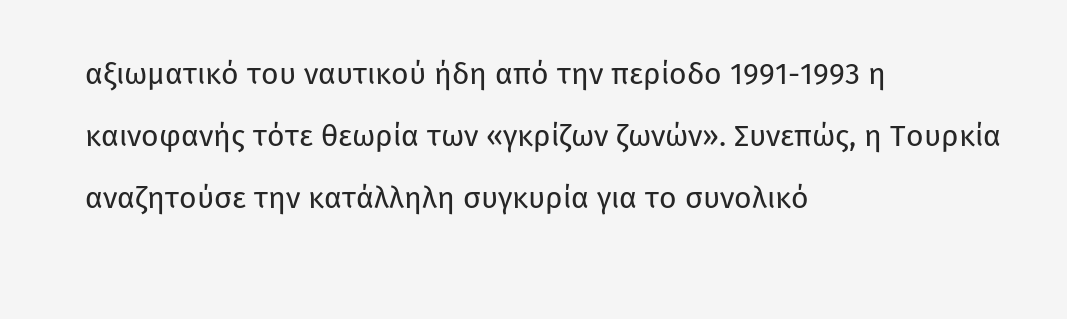αξιωματικό του ναυτικού ήδη από την περίοδο 1991-1993 η καινοφανής τότε θεωρία των «γκρίζων ζωνών». Συνεπώς, η Τουρκία αναζητούσε την κατάλληλη συγκυρία για το συνολικό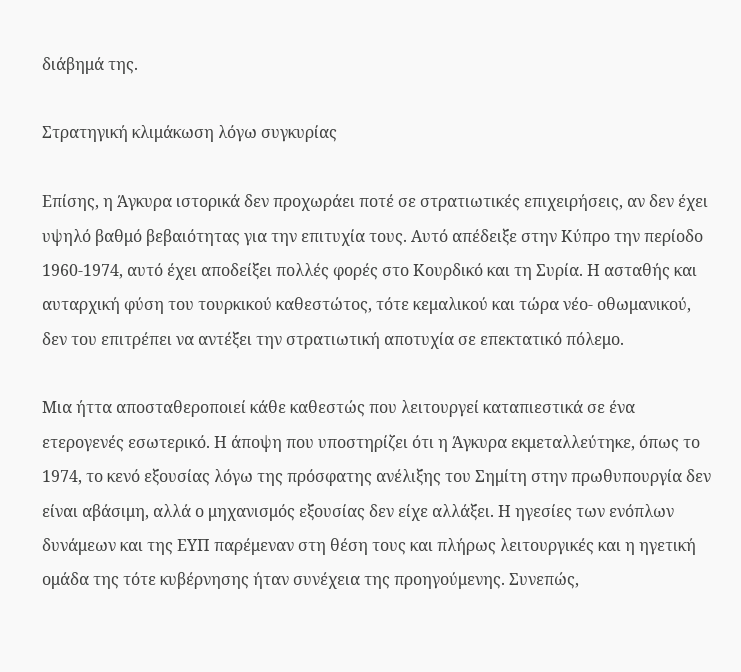διάβημά της.

Στρατηγική κλιμάκωση λόγω συγκυρίας

Επίσης, η Άγκυρα ιστορικά δεν προχωράει ποτέ σε στρατιωτικές επιχειρήσεις, αν δεν έχει υψηλό βαθμό βεβαιότητας για την επιτυχία τους. Αυτό απέδειξε στην Κύπρο την περίοδο 1960-1974, αυτό έχει αποδείξει πολλές φορές στο Κουρδικό και τη Συρία. Η ασταθής και αυταρχική φύση του τουρκικού καθεστώτος, τότε κεμαλικού και τώρα νέο- οθωμανικού, δεν του επιτρέπει να αντέξει την στρατιωτική αποτυχία σε επεκτατικό πόλεμο.

Μια ήττα αποσταθεροποιεί κάθε καθεστώς που λειτουργεί καταπιεστικά σε ένα ετερογενές εσωτερικό. Η άποψη που υποστηρίζει ότι η Άγκυρα εκμεταλλεύτηκε, όπως το 1974, το κενό εξουσίας λόγω της πρόσφατης ανέλιξης του Σημίτη στην πρωθυπουργία δεν είναι αβάσιμη, αλλά ο μηχανισμός εξουσίας δεν είχε αλλάξει. Η ηγεσίες των ενόπλων δυνάμεων και της ΕΥΠ παρέμεναν στη θέση τους και πλήρως λειτουργικές και η ηγετική ομάδα της τότε κυβέρνησης ήταν συνέχεια της προηγούμενης. Συνεπώς,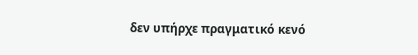δεν υπήρχε πραγματικό κενό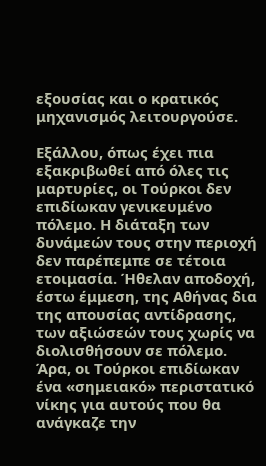εξουσίας και ο κρατικός μηχανισμός λειτουργούσε.

Εξάλλου, όπως έχει πια εξακριβωθεί από όλες τις μαρτυρίες, οι Τούρκοι δεν επιδίωκαν γενικευμένο πόλεμο. Η διάταξη των δυνάμεών τους στην περιοχή δεν παρέπεμπε σε τέτοια ετοιμασία. Ήθελαν αποδοχή, έστω έμμεση, της Αθήνας δια της απουσίας αντίδρασης, των αξιώσεών τους χωρίς να διολισθήσουν σε πόλεμο. Άρα, οι Τούρκοι επιδίωκαν ένα «σημειακό» περιστατικό νίκης για αυτούς που θα ανάγκαζε την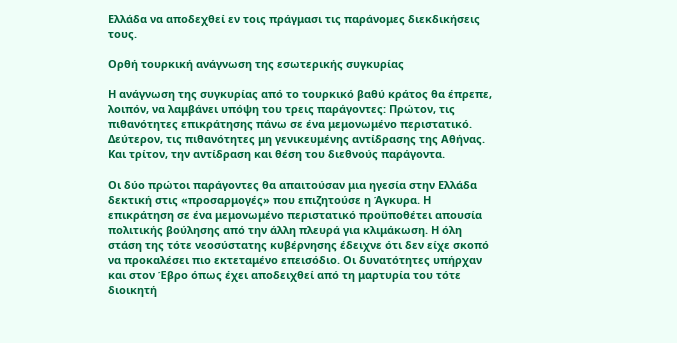Ελλάδα να αποδεχθεί εν τοις πράγμασι τις παράνομες διεκδικήσεις τους.

Ορθή τουρκική ανάγνωση της εσωτερικής συγκυρίας

Η ανάγνωση της συγκυρίας από το τουρκικό βαθύ κράτος θα έπρεπε, λοιπόν, να λαμβάνει υπόψη του τρεις παράγοντες: Πρώτον, τις πιθανότητες επικράτησης πάνω σε ένα μεμονωμένο περιστατικό. Δεύτερον, τις πιθανότητες μη γενικευμένης αντίδρασης της Αθήνας. Και τρίτον, την αντίδραση και θέση του διεθνούς παράγοντα.

Οι δύο πρώτοι παράγοντες θα απαιτούσαν μια ηγεσία στην Ελλάδα δεκτική στις «προσαρμογές» που επιζητούσε η Άγκυρα. Η επικράτηση σε ένα μεμονωμένο περιστατικό προϋποθέτει απουσία πολιτικής βούλησης από την άλλη πλευρά για κλιμάκωση. Η όλη στάση της τότε νεοσύστατης κυβέρνησης έδειχνε ότι δεν είχε σκοπό να προκαλέσει πιο εκτεταμένο επεισόδιο. Οι δυνατότητες υπήρχαν και στον Έβρο όπως έχει αποδειχθεί από τη μαρτυρία του τότε διοικητή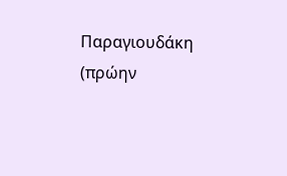Παραγιουδάκη (πρώην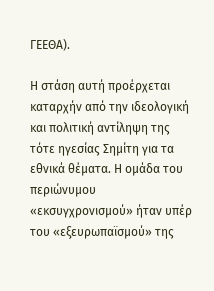ΓΕΕΘΑ).

Η στάση αυτή προέρχεται καταρχήν από την ιδεολογική και πολιτική αντίληψη της τότε ηγεσίας Σημίτη για τα εθνικά θέματα. Η ομάδα του περιώνυμου «εκσυγχρονισμού» ήταν υπέρ του «εξευρωπαϊσμού» της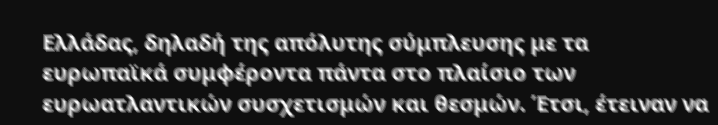Ελλάδας, δηλαδή της απόλυτης σύμπλευσης με τα ευρωπαϊκά συμφέροντα πάντα στο πλαίσιο των ευρωατλαντικών συσχετισμών και θεσμών. Έτσι, έτειναν να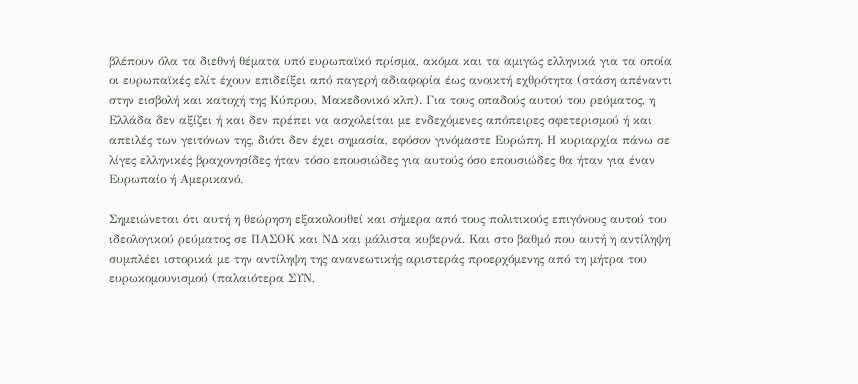βλέπουν όλα τα διεθνή θέματα υπό ευρωπαϊκό πρίσμα, ακόμα και τα αμιγώς ελληνικά για τα οποία οι ευρωπαϊκές ελίτ έχουν επιδείξει από παγερή αδιαφορία έως ανοικτή εχθρότητα (στάση απέναντι στην εισβολή και κατοχή της Κύπρου, Μακεδονικό κλπ). Για τους οπαδούς αυτού του ρεύματος, η Ελλάδα δεν αξίζει ή και δεν πρέπει να ασχολείται με ενδεχόμενες απόπειρες σφετερισμού ή και απειλές των γειτόνων της, διότι δεν έχει σημασία, εφόσον γινόμαστε Ευρώπη. Η κυριαρχία πάνω σε λίγες ελληνικές βραχονησίδες ήταν τόσο επουσιώδες για αυτούς όσο επουσιώδες θα ήταν για έναν Ευρωπαίο ή Αμερικανό.

Σημειώνεται ότι αυτή η θεώρηση εξακολουθεί και σήμερα από τους πολιτικούς επιγόνους αυτού του ιδεολογικού ρεύματος σε ΠΑΣΟΚ και ΝΔ και μάλιστα κυβερνά. Και στο βαθμό που αυτή η αντίληψη συμπλέει ιστορικά με την αντίληψη της ανανεωτικής αριστεράς προερχόμενης από τη μήτρα του ευρωκομουνισμού (παλαιότερα ΣΥΝ,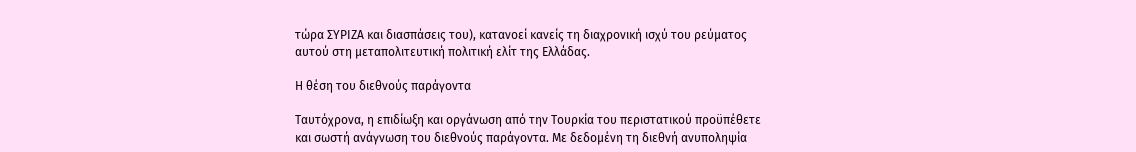τώρα ΣΥΡΙΖΑ και διασπάσεις του), κατανοεί κανείς τη διαχρονική ισχύ του ρεύματος αυτού στη μεταπολιτευτική πολιτική ελίτ της Ελλάδας.

Η θέση του διεθνούς παράγοντα

Ταυτόχρονα, η επιδίωξη και οργάνωση από την Τουρκία του περιστατικού προϋπέθετε και σωστή ανάγνωση του διεθνούς παράγοντα. Με δεδομένη τη διεθνή ανυποληψία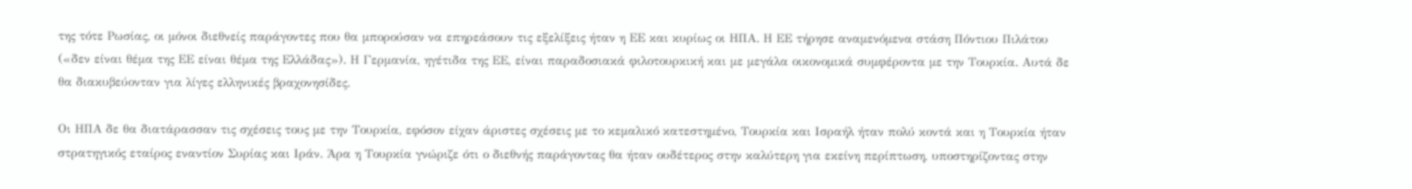της τότε Ρωσίας, οι μόνοι διεθνείς παράγοντες που θα μπορούσαν να επηρεάσουν τις εξελίξεις ήταν η ΕΕ και κυρίως οι ΗΠΑ. Η ΕΕ τήρησε αναμενόμενα στάση Πόντιου Πιλάτου («δεν είναι θέμα της ΕΕ είναι θέμα της Ελλάδας»). Η Γερμανία, ηγέτιδα της ΕΕ, είναι παραδοσιακά φιλοτουρκική και με μεγάλα οικονομικά συμφέροντα με την Τουρκία. Αυτά δε θα διακυβεύονταν για λίγες ελληνικές βραχονησίδες.

Οι ΗΠΑ δε θα διατάρασσαν τις σχέσεις τους με την Τουρκία, εφόσον είχαν άριστες σχέσεις με το κεμαλικό κατεστημένο, Τουρκία και Ισραήλ ήταν πολύ κοντά και η Τουρκία ήταν στρατηγικός εταίρος εναντίον Συρίας και Ιράν. Άρα η Τουρκία γνώριζε ότι ο διεθνής παράγοντας θα ήταν ουδέτερος στην καλύτερη για εκείνη περίπτωση, υποστηρίζοντας στην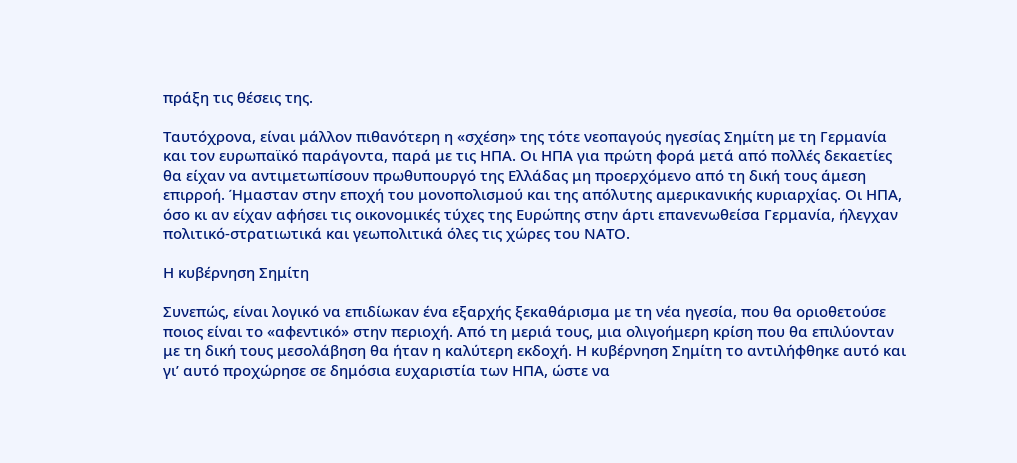πράξη τις θέσεις της.

Ταυτόχρονα, είναι μάλλον πιθανότερη η «σχέση» της τότε νεοπαγούς ηγεσίας Σημίτη με τη Γερμανία και τον ευρωπαϊκό παράγοντα, παρά με τις ΗΠΑ. Οι ΗΠΑ για πρώτη φορά μετά από πολλές δεκαετίες θα είχαν να αντιμετωπίσουν πρωθυπουργό της Ελλάδας μη προερχόμενο από τη δική τους άμεση επιρροή. Ήμασταν στην εποχή του μονοπολισμού και της απόλυτης αμερικανικής κυριαρχίας. Οι ΗΠΑ, όσο κι αν είχαν αφήσει τις οικονομικές τύχες της Ευρώπης στην άρτι επανενωθείσα Γερμανία, ήλεγχαν πολιτικό-στρατιωτικά και γεωπολιτικά όλες τις χώρες του ΝΑΤΟ.

Η κυβέρνηση Σημίτη

Συνεπώς, είναι λογικό να επιδίωκαν ένα εξαρχής ξεκαθάρισμα με τη νέα ηγεσία, που θα οριοθετούσε ποιος είναι το «αφεντικό» στην περιοχή. Από τη μεριά τους, μια ολιγοήμερη κρίση που θα επιλύονταν με τη δική τους μεσολάβηση θα ήταν η καλύτερη εκδοχή. Η κυβέρνηση Σημίτη το αντιλήφθηκε αυτό και γι’ αυτό προχώρησε σε δημόσια ευχαριστία των ΗΠΑ, ώστε να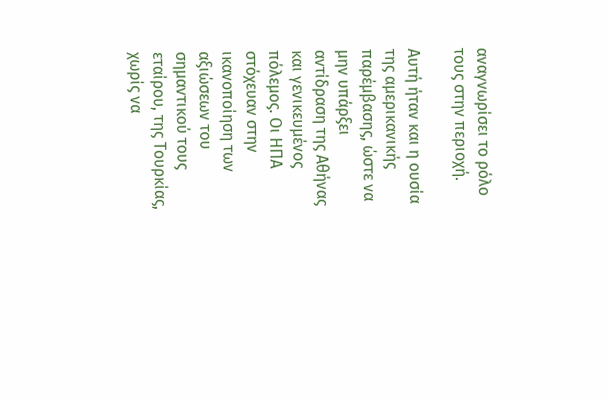αναγνωρίσει το ρόλο τους στην περιοχή.

Αυτή ήταν και η ουσία της αμερικανικής παρέμβασης, ώστε να μην υπάρξει αντίδραση της Αθήνας και γενικευμένος πόλεμος. Οι ΗΠΑ στόχευαν στην ικανοποίηση των αξιώσεων του σημαντικού τους εταίρου, της Τουρκίας, χωρίς να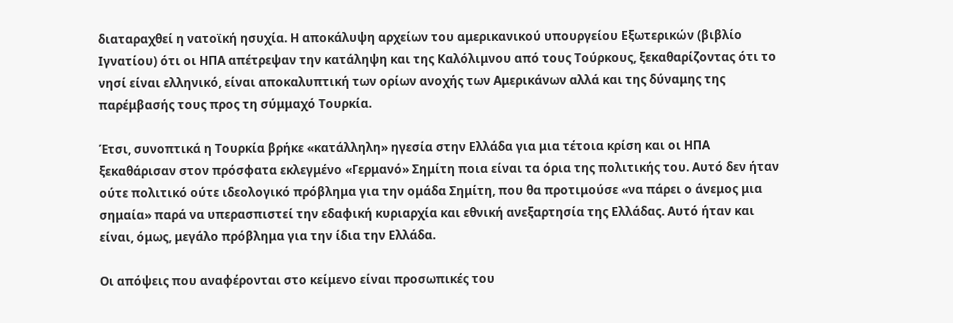διαταραχθεί η νατοϊκή ησυχία. Η αποκάλυψη αρχείων του αμερικανικού υπουργείου Εξωτερικών (βιβλίο Ιγνατίου) ότι οι ΗΠΑ απέτρεψαν την κατάληψη και της Καλόλιμνου από τους Τούρκους, ξεκαθαρίζοντας ότι το νησί είναι ελληνικό, είναι αποκαλυπτική των ορίων ανοχής των Αμερικάνων αλλά και της δύναμης της παρέμβασής τους προς τη σύμμαχό Τουρκία.

Έτσι, συνοπτικά η Τουρκία βρήκε «κατάλληλη» ηγεσία στην Ελλάδα για μια τέτοια κρίση και οι ΗΠΑ ξεκαθάρισαν στον πρόσφατα εκλεγμένο «Γερμανό» Σημίτη ποια είναι τα όρια της πολιτικής του. Αυτό δεν ήταν ούτε πολιτικό ούτε ιδεολογικό πρόβλημα για την ομάδα Σημίτη, που θα προτιμούσε «να πάρει ο άνεμος μια σημαία» παρά να υπερασπιστεί την εδαφική κυριαρχία και εθνική ανεξαρτησία της Ελλάδας. Αυτό ήταν και είναι, όμως, μεγάλο πρόβλημα για την ίδια την Ελλάδα.

Οι απόψεις που αναφέρονται στο κείμενο είναι προσωπικές του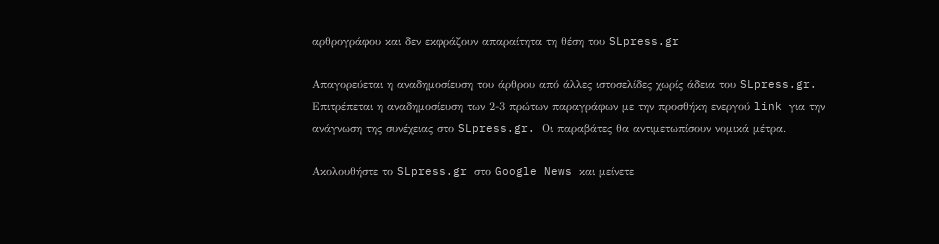αρθρογράφου και δεν εκφράζουν απαραίτητα τη θέση του SLpress.gr

Απαγορεύεται η αναδημοσίευση του άρθρου από άλλες ιστοσελίδες χωρίς άδεια του SLpress.gr. Επιτρέπεται η αναδημοσίευση των 2-3 πρώτων παραγράφων με την προσθήκη ενεργού link για την ανάγνωση της συνέχειας στο SLpress.gr. Οι παραβάτες θα αντιμετωπίσουν νομικά μέτρα.

Ακολουθήστε το SLpress.gr στο Google News και μείνετε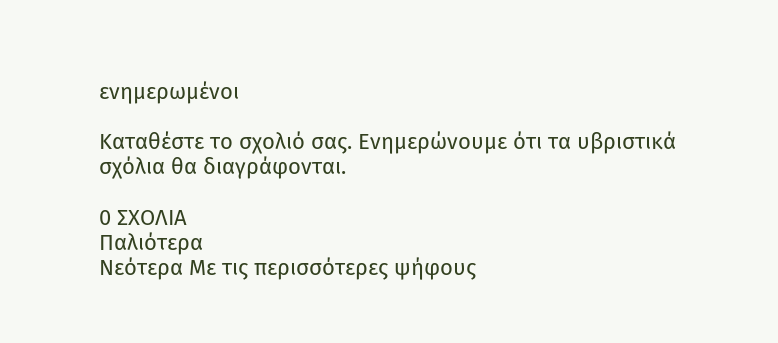ενημερωμένοι

Kαταθέστε το σχολιό σας. Eνημερώνουμε ότι τα υβριστικά σχόλια θα διαγράφονται.

0 ΣΧΟΛΙΑ
Παλιότερα
Νεότερα Με τις περισσότερες ψήφους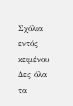Σχόλια εντός κειμένου
Δες όλα τα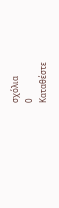σχόλια
0
Kαταθέστε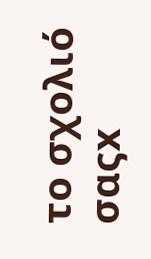το σχολιό σαςx